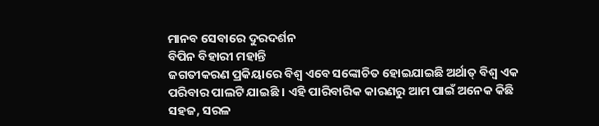ମାନବ ସେବାରେ ଦୁରଦର୍ଶନ
ବିପିନ ବିହାରୀ ମହାନ୍ତି
ଜଗତୀକରଣ ପ୍ରକିୟାରେ ବିଶ୍ୱ ଏବେ ସଙ୍କୋଚିତ ହୋଇଯାଇଛି ଅର୍ଥାତ୍ ବିଶ୍ୱ ଏକ ପରିବାର ପାଲଟି ଯାଇଛି । ଏହି ପାରିବାରିକ କାରଣରୁ ଆମ ପାଇଁ ଅନେକ କିଛି ସହଜ, ସରଳ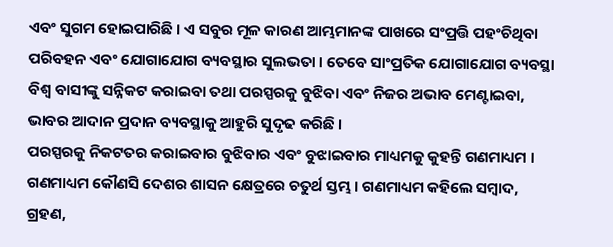ଏବଂ ସୁଗମ ହୋଇପାରିଛି । ଏ ସବୁର ମୂଳ କାରଣ ଆମ୍ଭମାନଙ୍କ ପାଖରେ ସଂପ୍ରତ୍ତି ପହଂଚିଥିବା ପରିବହନ ଏବଂ ଯୋଗାଯୋଗ ବ୍ୟବସ୍ଥାର ସୁଲଭତା । ତେବେ ସାଂପ୍ରତିକ ଯୋଗାଯୋଗ ବ୍ୟବସ୍ଥା ବିଶ୍ୱ ବାସୀଙ୍କୁ ସନ୍ନିକଟ କରାଇବା ତଥା ପରସ୍ପରକୁ ବୁଝିବା ଏବଂ ନିଜର ଅଭାବ ମେଣ୍ଟାଇବା, ଭାବର ଆଦାନ ପ୍ରଦାନ ବ୍ୟବସ୍ଥାକୁ ଆହୁରି ସୁଦୃଢ କରିଛି ।
ପରସ୍ପରକୁ ନିକଟତର କରାଇବାର ବୁଝିବାର ଏବଂ ବୁଝାଇବାର ମାଧ୍ୟମକୁ କୁହନ୍ତି ଗଣମାଧ୍ୟମ । ଗଣମାଧ୍ୟମ କୌଣସି ଦେଶର ଶାସନ କ୍ଷେତ୍ରରେ ଚତୁର୍ଥ ସ୍ତମ୍ଭ । ଗଣମାଧ୍ୟମ କହିଲେ ସମ୍ବାଦ, ଗ୍ରହଣ,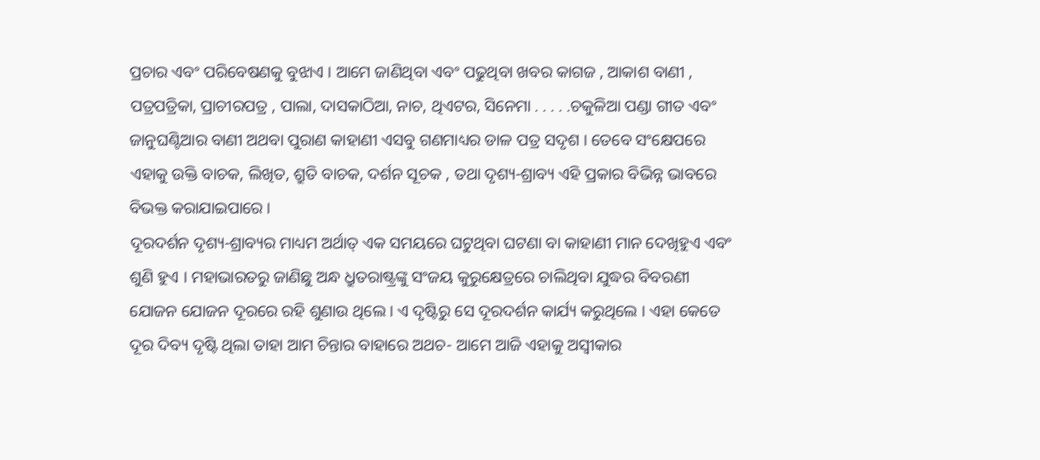ପ୍ରଚାର ଏବଂ ପରିବେଷଣକୁ ବୁଝାଏ । ଆମେ ଜାଣିଥିବା ଏବଂ ପଢୁଥିବା ଖବର କାଗଜ , ଆକାଶ ବାଣୀ , ପତ୍ରପତ୍ରିକା, ପ୍ରାଚୀରପତ୍ର , ପାଲା, ଦାସକାଠିଆ, ନାଚ, ଥିଏଟର, ସିନେମା . . . . .ଚକୁଳିଆ ପଣ୍ଡା ଗୀତ ଏବଂ ଜାନୁଘଣ୍ଟିଆର ବାଣୀ ଅଥବା ପୁରାଣ କାହାଣୀ ଏସବୁ ଗଣମାଧ୍ୟର ଡାଳ ପତ୍ର ସଦୃଶ । ତେବେ ସଂକ୍ଷେପରେ ଏହାକୁ ଉକ୍ତି ବାଚକ, ଲିଖିତ, ଶ୍ରୁତି ବାଚକ, ଦର୍ଶନ ସୂଚକ , ତଥା ଦୃଶ୍ୟ-ଶ୍ରାବ୍ୟ ଏହି ପ୍ରକାର ବିଭିନ୍ନ ଭାବରେ ବିଭକ୍ତ କରାଯାଇପାରେ ।
ଦୂରଦର୍ଶନ ଦୃଶ୍ୟ-ଶ୍ରାବ୍ୟର ମାଧ୍ୟମ ଅର୍ଥାତ୍ ଏକ ସମୟରେ ଘଟୁଥିବା ଘଟଣା ବା କାହାଣୀ ମାନ ଦେଖିହୁଏ ଏବଂ ଶୁଣି ହୁଏ । ମହାଭାରତରୁ ଜାଣିଛୁ ଅନ୍ଧ ଧ୍ରୁତରାଷ୍ଟ୍ରଙ୍କୁ ସଂଜୟ କୁରୁକ୍ଷେତ୍ରରେ ଚାଲିଥିବା ଯୁଦ୍ଧର ବିବରଣୀ ଯୋଜନ ଯୋଜନ ଦୂରରେ ରହି ଶୁଣାଉ ଥିଲେ । ଏ ଦୃଷ୍ଟିରୁ ସେ ଦୂରଦର୍ଶନ କାର୍ଯ୍ୟ କରୁଥିଲେ । ଏହା କେତେ ଦୂର ଦିବ୍ୟ ଦୃଷ୍ଟି ଥିଲା ତାହା ଆମ ଚିନ୍ତାର ବାହାରେ ଅଥଚ- ଆମେ ଆଜି ଏହାକୁ ଅସ୍ୱୀକାର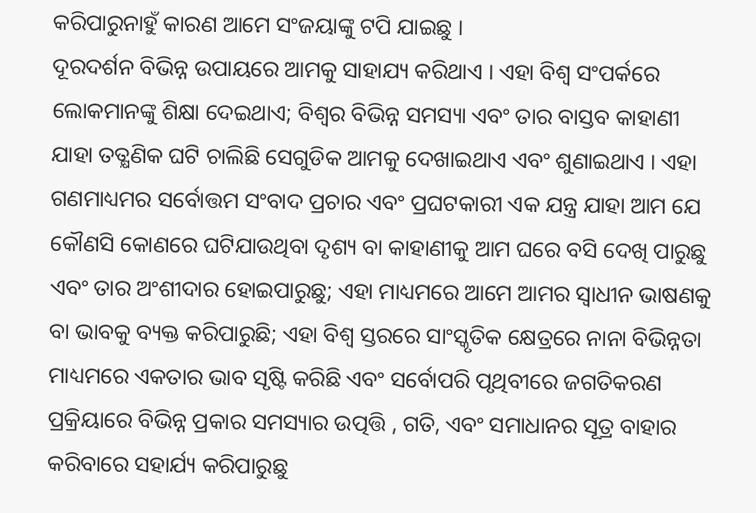କରିପାରୁନାହୁଁ କାରଣ ଆମେ ସଂଜୟାଙ୍କୁ ଟପି ଯାଇଛୁ ।
ଦୂରଦର୍ଶନ ବିଭିନ୍ନ ଉପାୟରେ ଆମକୁ ସାହାଯ୍ୟ କରିଥାଏ । ଏହା ବିଶ୍ୱ ସଂପର୍କରେ ଲୋକମାନଙ୍କୁ ଶିକ୍ଷା ଦେଇଥାଏ; ବିଶ୍ୱର ବିଭିନ୍ନ ସମସ୍ୟା ଏବଂ ତାର ବାସ୍ତବ କାହାଣୀ ଯାହା ତତ୍କ୍ଷଣିକ ଘଟି ଚାଲିଛି ସେଗୁଡିକ ଆମକୁ ଦେଖାଇଥାଏ ଏବଂ ଶୁଣାଇଥାଏ । ଏହା ଗଣମାଧ୍ୟମର ସର୍ବୋତ୍ତମ ସଂବାଦ ପ୍ରଚାର ଏବଂ ପ୍ରଘଟକାରୀ ଏକ ଯନ୍ତ୍ର ଯାହା ଆମ ଯେ କୌଣସି କୋଣରେ ଘଟିଯାଉଥିବା ଦୃଶ୍ୟ ବା କାହାଣୀକୁ ଆମ ଘରେ ବସି ଦେଖି ପାରୁଛୁ ଏବଂ ତାର ଅଂଶୀଦାର ହୋଇପାରୁଛୁ; ଏହା ମାଧ୍ୟମରେ ଆମେ ଆମର ସ୍ୱାଧୀନ ଭାଷଣକୁ ବା ଭାବକୁ ବ୍ୟକ୍ତ କରିପାରୁଛି; ଏହା ବିଶ୍ୱ ସ୍ତରରେ ସାଂସ୍କୃତିକ କ୍ଷେତ୍ରରେ ନାନା ବିଭିନ୍ନତା ମାଧ୍ୟମରେ ଏକତାର ଭାବ ସୃଷ୍ଟି କରିଛି ଏବଂ ସର୍ବୋପରି ପୃଥିବୀରେ ଜଗତିକରଣ ପ୍ରକ୍ରିୟାରେ ବିଭିନ୍ନ ପ୍ରକାର ସମସ୍ୟାର ଉତ୍ପତ୍ତି , ଗତି, ଏବଂ ସମାଧାନର ସୂତ୍ର ବାହାର କରିବାରେ ସହାର୍ଯ୍ୟ କରିପାରୁଛୁ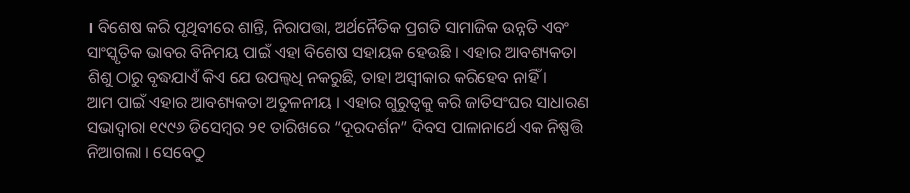। ବିଶେଷ କରି ପୃଥିବୀରେ ଶାନ୍ତି, ନିରାପତ୍ତା, ଅର୍ଥନୈତିକ ପ୍ରଗତି ସାମାଜିକ ଉନ୍ନତି ଏବଂ ସାଂସ୍କୃତିକ ଭାବର ବିନିମୟ ପାଇଁ ଏହା ବିଶେଷ ସହାୟକ ହେଉଛି । ଏହାର ଆବଶ୍ୟକତା ଶିଶୁ ଠାରୁ ବୃଦ୍ଧଯାଏଁ କିଏ ଯେ ଉପଲ୍ବଧି ନକରୁଛି, ତାହା ଅସ୍ୱୀକାର କରିହେବ ନାହିଁ ।
ଆମ ପାଇଁ ଏହାର ଆବଶ୍ୟକତା ଅତୁଳନୀୟ । ଏହାର ଗୁରୁତ୍ୱକୁ କରି ଜାତିସଂଘର ସାଧାରଣ ସଭାଦ୍ୱାରା ୧୯୯୬ ଡିସେମ୍ବର ୨୧ ତାରିଖରେ “ଦୂରଦର୍ଶନ” ଦିବସ ପାଳାନାର୍ଥେ ଏକ ନିଷ୍ପତ୍ତି ନିଆଗଲା । ସେବେଠୁ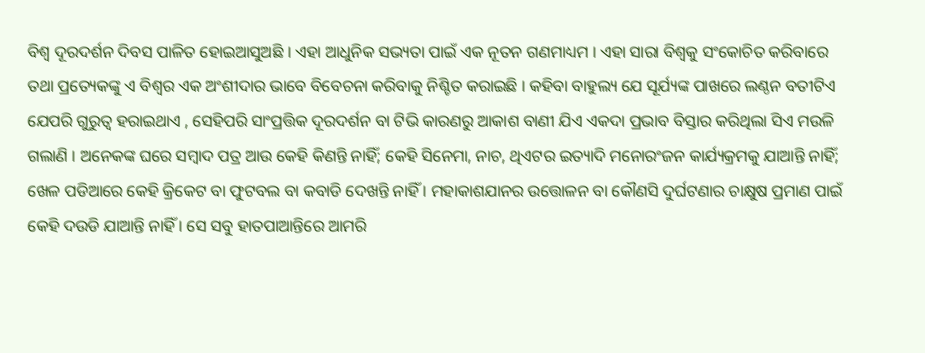ବିଶ୍ୱ ଦୂରଦର୍ଶନ ଦିବସ ପାଳିତ ହୋଇଆସୁଅଛି । ଏହା ଆଧୁନିକ ସଭ୍ୟତା ପାଇଁ ଏକ ନୂତନ ଗଣମାଧ୍ୟମ । ଏହା ସାରା ବିଶ୍ୱକୁ ସଂକୋଚିତ କରିବାରେ ତଥା ପ୍ରତ୍ୟେକଙ୍କୁ ଏ ବିଶ୍ୱର ଏକ ଅଂଶୀଦାର ଭାବେ ବିବେଚନା କରିବାକୁ ନିଶ୍ଚିତ କରାଇଛି । କହିବା ବାହୁଲ୍ୟ ଯେ ସୂର୍ଯ୍ୟଙ୍କ ପାଖରେ ଲଣ୍ଠନ ବତୀଟିଏ ଯେପରି ଗୁରୁତ୍ୱ ହରାଇଥାଏ , ସେହିପରି ସାଂପ୍ରତ୍ତିକ ଦୂରଦର୍ଶନ ବା ଟିଭି କାରଣରୁ ଆକାଶ ବାଣୀ ଯିଏ ଏକଦା ପ୍ରଭାବ ବିସ୍ତାର କରିଥିଲା ସିଏ ମଉଳି ଗଲାଣି । ଅନେକଙ୍କ ଘରେ ସମ୍ବାଦ ପତ୍ର ଆଉ କେହି କିଣନ୍ତି ନାହିଁ; କେହି ସିନେମା, ନାଚ, ଥିଏଟର ଇତ୍ୟାଦି ମନୋରଂଜନ କାର୍ଯ୍ୟକ୍ରମକୁ ଯାଆନ୍ତି ନାହିଁ; ଖେଳ ପଡିଆରେ କେହି କ୍ରିକେଟ ବା ଫୁଟବଲ ବା କବାଡି ଦେଖନ୍ତି ନାହିଁ । ମହାକାଶଯାନର ଉତ୍ତୋଳନ ବା କୌଣସି ଦୁର୍ଘଟଣାର ଚାକ୍ଷୁଷ ପ୍ରମାଣ ପାଇଁ କେହି ଦଉଡି ଯାଆନ୍ତି ନାହିଁ । ସେ ସବୁ ହାତପାଆନ୍ତିରେ ଆମରି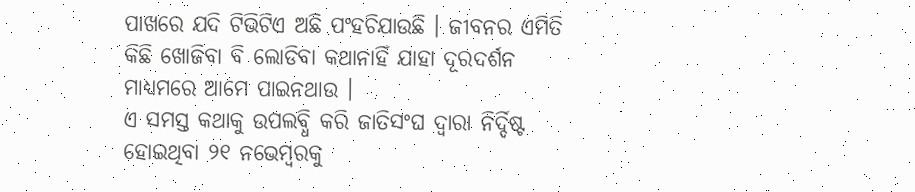ପାଖରେ ଯଦି ଟିଭିଟିଏ ଅଛି ପଂହଚିଯାଉଛି । ଜୀବନର ଏମିତି କିଛି ଖୋଜିବା ବି ଲୋଡିବା କଥାନାହିଁ ଯାହା ଦୂରଦର୍ଶନ ମାଧ୍ୟମରେ ଆମେ ପାଇନଥାଉ ।
ଏ ସମସ୍ତ କଥାକୁ ଉପଲବ୍ଧି କରି ଜାତିସଂଘ ଦ୍ୱାରା ନିର୍ଦ୍ଦିଷ୍ଟ ହୋଇଥିବା ୨୧ ନଭେମ୍ବରକୁ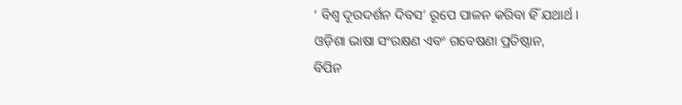‘ ବିଶ୍ୱ ଦୂରଦର୍ଶନ ଦିବସ’ ରୂପେ ପାଳନ କରିବା ହିଁ ଯଥାର୍ଥ ।
ଓଡ଼ିଶା ଭାଷା ସଂରକ୍ଷଣ ଏବଂ ଗବେଷଣା ପ୍ରତିଷ୍ଠାନ,
ବିପିନ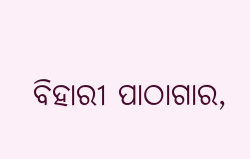ବିହାରୀ ପାଠାଗାର,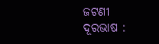ଜଟଣୀ
ଦୂରଭାଷ :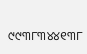୯୯୩୮୩୪୪୧୩୮